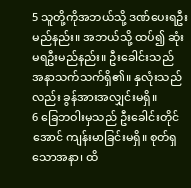5 သူတို့ကိုအဘယ်သို့ ဒဏ်ပေးရဦးမည်နည်း။ အဘယ်သို့ ထပ်၍ ဆုံးမရဦးမည်နည်း။ ဦးခေါင်းသည် အနာသက်သက်ရှိ၏။ နှလုံးသည်လည်း ခွန်အားအလျှင်းမရှိ။
6 ခြေဘဝါးမှသည် ဦးခေါင်းတိုင်အောင် ကျန်းမာခြင်းမရှိ။ စုတ်ရှသောအနာ၊ ထိ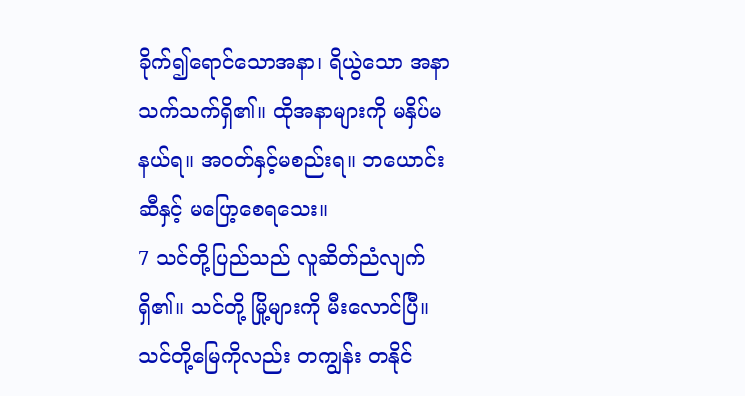ခိုက်၍ရောင်သောအနာ၊ ရိယွဲသော အနာသက်သက်ရှိ၏။ ထိုအနာများကို မနှိပ်မနယ်ရ။ အဝတ်နှင့်မစည်းရ။ ဘယောင်းဆီနှင့် မပြော့စေရသေး။
7 သင်တို့ပြည်သည် လူဆိတ်ညံလျက်ရှိ၏။ သင်တို့ မြို့များကို မီးလောင်ပြီ။ သင်တို့မြေကိုလည်း တကျွန်း တနိုင်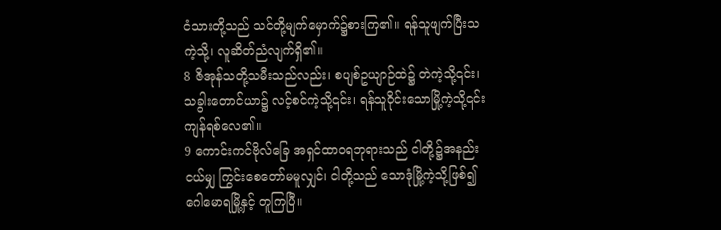ငံသားတို့သည် သင်တို့မျက်မှောက်၌စားကြ၏။ ရန်သူဖျက်ပြီးသကဲ့သို့၊ လူဆိတ်ညံလျက်ရှိ၏။
8 ဇိအုန်သတို့သမီးသည်လည်း၊ စပျစ်ဥယျာဉ်ထဲ၌ တဲကဲ့သို့၎င်း၊ သခွါးတောင်ယာ၌ လင့်စင်ကဲ့သို့၎င်း၊ ရန်သူဝိုင်းသောမြို့ကဲ့သို့၎င်း ကျန်ရစ်လေ၏။
9 ကောင်းကင်ဗိုလ်ခြေ အရှင်ထာဝရဘုရားသည် ငါတို့၌အနည်းငယ်မျှ ကြွင်းစေတော်မမူလျှင်၊ ငါတို့သည် သောဒုံမြို့ကဲ့သို့ဖြစ်၍ ဂေါမောရမြို့နှင့် တူကြပြီ။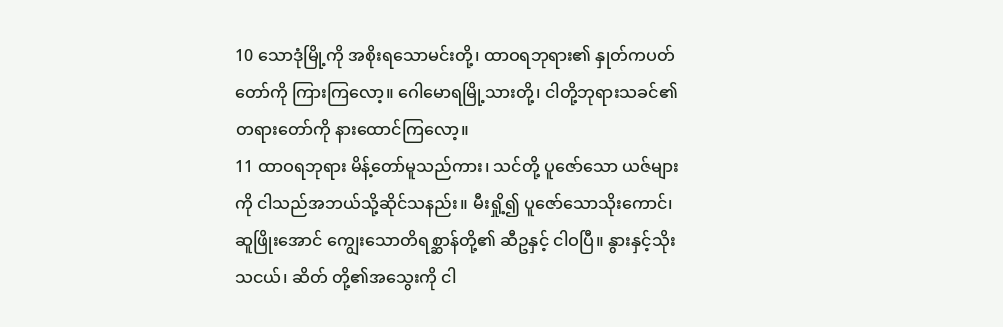10 သောဒုံမြို့ကို အစိုးရသောမင်းတို့၊ ထာဝရဘုရား၏ နှုတ်ကပတ်တော်ကို ကြားကြလော့။ ဂေါမောရမြို့သားတို့၊ ငါတို့ဘုရားသခင်၏ တရားတော်ကို နားထောင်ကြလော့။
11 ထာဝရဘုရား မိန့်တော်မူသည်ကား၊ သင်တို့ ပူဇော်သော ယဇ်များကို ငါသည်အဘယ်သို့ဆိုင်သနည်း။ မီးရှို့၍ ပူဇော်သောသိုးကောင်၊ ဆူဖြိုးအောင် ကျွေးသောတိရစ္ဆာန်တို့၏ ဆီဥနှင့် ငါဝပြီ။ နွားနှင့်သိုးသငယ်၊ ဆိတ် တို့၏အသွေးကို ငါ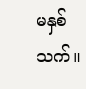မနှစ်သက်။